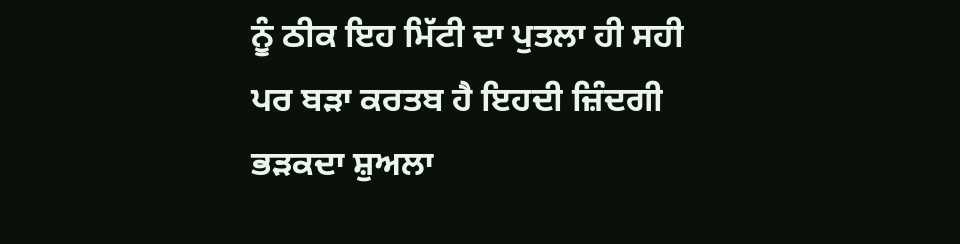ਨੂੰ ਠੀਕ ਇਹ ਮਿੱਟੀ ਦਾ ਪੁਤਲਾ ਹੀ ਸਹੀ ਪਰ ਬੜਾ ਕਰਤਬ ਹੈ ਇਹਦੀ ਜ਼ਿੰਦਗੀ ਭੜਕਦਾ ਸ਼ੁਅਲਾ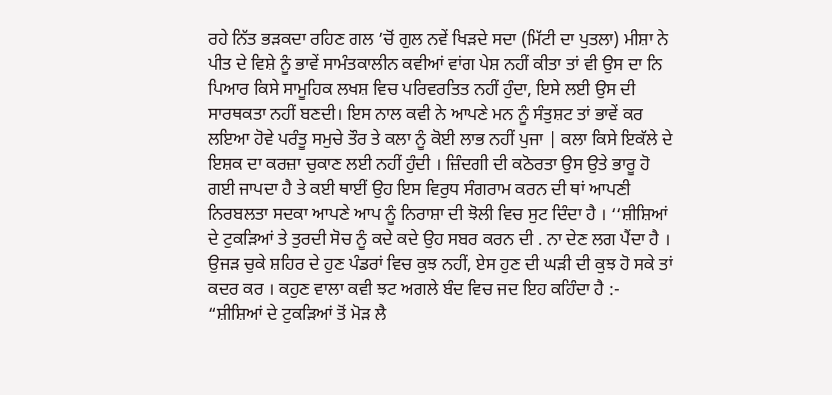ਰਹੇ ਨਿੱਤ ਭੜਕਦਾ ਰਹਿਣ ਗਲ ’ਚੋਂ ਗੁਲ ਨਵੇਂ ਖਿੜਦੇ ਸਦਾ (ਮਿੱਟੀ ਦਾ ਪੁਤਲਾ) ਮੀਸ਼ਾ ਨੇ ਪੀਤ ਦੇ ਵਿਸ਼ੇ ਨੂੰ ਭਾਵੇਂ ਸਾਮੰਤਕਾਲੀਨ ਕਵੀਆਂ ਵਾਂਗ ਪੇਸ਼ ਨਹੀਂ ਕੀਤਾ ਤਾਂ ਵੀ ਉਸ ਦਾ ਨਿ ਪਿਆਰ ਕਿਸੇ ਸਾਮੂਹਿਕ ਲਖਸ਼ ਵਿਚ ਪਰਿਵਰਤਿਤ ਨਹੀਂ ਹੁੰਦਾ, ਇਸੇ ਲਈ ਉਸ ਦੀ ਸਾਰਥਕਤਾ ਨਹੀਂ ਬਣਦੀ। ਇਸ ਨਾਲ ਕਵੀ ਨੇ ਆਪਣੇ ਮਨ ਨੂੰ ਸੰਤੁਸ਼ਟ ਤਾਂ ਭਾਵੇਂ ਕਰ ਲਇਆ ਹੋਵੇ ਪਰੰਤੂ ਸਮੁਚੇ ਤੌਰ ਤੇ ਕਲਾ ਨੂੰ ਕੋਈ ਲਾਭ ਨਹੀਂ ਪੁਜਾ | ਕਲਾ ਕਿਸੇ ਇਕੱਲੇ ਦੇ ਇਸ਼ਕ ਦਾ ਕਰਜ਼ਾ ਚੁਕਾਣ ਲਈ ਨਹੀਂ ਹੁੰਦੀ । ਜ਼ਿੰਦਗੀ ਦੀ ਕਠੋਰਤਾ ਉਸ ਉਤੇ ਭਾਰੂ ਹੋ ਗਈ ਜਾਪਦਾ ਹੈ ਤੇ ਕਈ ਥਾਈਂ ਉਹ ਇਸ ਵਿਰੁਧ ਸੰਗਰਾਮ ਕਰਨ ਦੀ ਥਾਂ ਆਪਣੀ ਨਿਰਬਲਤਾ ਸਦਕਾ ਆਪਣੇ ਆਪ ਨੂੰ ਨਿਰਾਸ਼ਾ ਦੀ ਝੋਲੀ ਵਿਚ ਸੁਟ ਦਿੰਦਾ ਹੈ । ‘‘ਸ਼ੀਸ਼ਿਆਂ ਦੇ ਟੁਕੜਿਆਂ ਤੇ ਤੁਰਦੀ ਸੋਚ ਨੂੰ ਕਦੇ ਕਦੇ ਉਹ ਸਬਰ ਕਰਨ ਦੀ . ਨਾ ਦੇਣ ਲਗ ਪੈਂਦਾ ਹੈ । ਉਜੜ ਚੁਕੇ ਸ਼ਹਿਰ ਦੇ ਹੁਣ ਪੰਡਰਾਂ ਵਿਚ ਕੁਝ ਨਹੀਂ, ਏਸ ਹੁਣ ਦੀ ਘੜੀ ਦੀ ਕੁਝ ਹੋ ਸਕੇ ਤਾਂ ਕਦਰ ਕਰ । ਕਹੁਣ ਵਾਲਾ ਕਵੀ ਝਟ ਅਗਲੇ ਬੰਦ ਵਿਚ ਜਦ ਇਹ ਕਹਿੰਦਾ ਹੈ :- “ਸ਼ੀਸ਼ਿਆਂ ਦੇ ਟੁਕੜਿਆਂ ਤੋਂ ਮੋੜ ਲੈ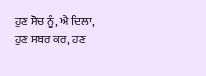ਹੁਣ ਸੋਚ ਨੂੰ, ਐ ਦਿਲਾ, ਹੁਣ ਸਬਰ ਕਰ, ਹਣ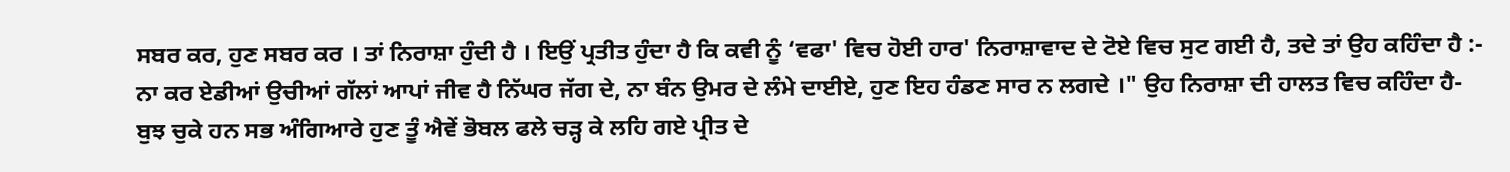ਸਬਰ ਕਰ, ਹੁਣ ਸਬਰ ਕਰ । ਤਾਂ ਨਿਰਾਸ਼ਾ ਹੁੰਦੀ ਹੈ । ਇਉਂ ਪ੍ਰਤੀਤ ਹੁੰਦਾ ਹੈ ਕਿ ਕਵੀ ਨੂੰ ‘ਵਫਾ' ਵਿਚ ਹੋਈ ਹਾਰ' ਨਿਰਾਸ਼ਾਵਾਦ ਦੇ ਟੋਏ ਵਿਚ ਸੁਟ ਗਈ ਹੈ, ਤਦੇ ਤਾਂ ਉਹ ਕਹਿੰਦਾ ਹੈ :- ਨਾ ਕਰ ਏਡੀਆਂ ਉਚੀਆਂ ਗੱਲਾਂ ਆਪਾਂ ਜੀਵ ਹੈ ਨਿੱਘਰ ਜੱਗ ਦੇ, ਨਾ ਬੰਨ ਉਮਰ ਦੇ ਲੰਮੇ ਦਾਈਏ, ਹੁਣ ਇਹ ਹੰਡਣ ਸਾਰ ਨ ਲਗਦੇ ।" ਉਹ ਨਿਰਾਸ਼ਾ ਦੀ ਹਾਲਤ ਵਿਚ ਕਹਿੰਦਾ ਹੈ- ਬੁਝ ਚੁਕੇ ਹਨ ਸਭ ਅੰਗਿਆਰੇ ਹੁਣ ਤੂੰ ਐਵੇਂ ਭੋਬਲ ਫਲੇ ਚੜ੍ਹ ਕੇ ਲਹਿ ਗਏ ਪ੍ਰੀਤ ਦੇ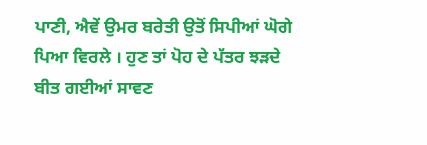ਪਾਣੀ, ਐਵੇਂ ਉਮਰ ਬਰੇਤੀ ਉਤੋਂ ਸਿਪੀਆਂ ਘੋਗੇ ਪਿਆ ਵਿਰਲੇ । ਹੁਣ ਤਾਂ ਪੋਹ ਦੇ ਪੱਤਰ ਝੜਦੇ ਬੀਤ ਗਈਆਂ ਸਾਵਣ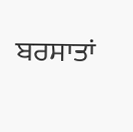ਬਰਸਾਤਾਂ